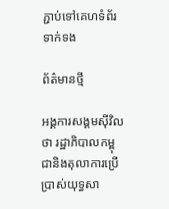ភ្ជាប់ទៅគេហទំព័រទាក់ទង

ព័ត៌មានថ្មី

អង្គការសង្គមស៊ីវិលថា រដ្ឋាភិបាលកម្ពុជានិងតុលាការប្រើប្រាស់យុទ្ធសា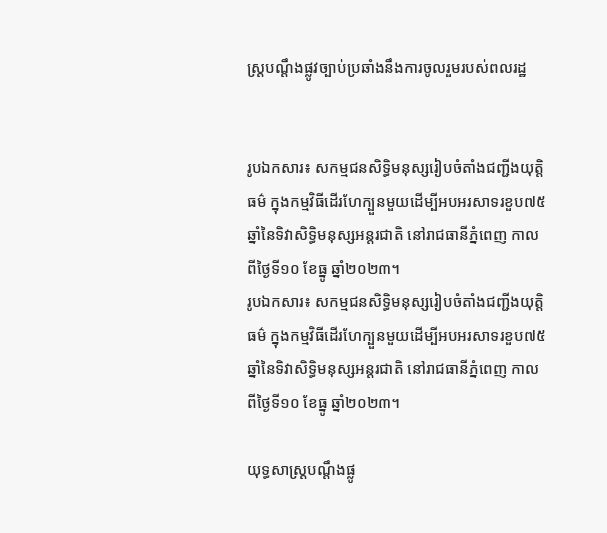ស្ត្របណ្ដឹងផ្លូវច្បាប់ប្រឆាំងនឹងការចូលរួមរបស់ពលរដ្ឋ


រូបឯកសារ៖ សកម្មជនសិទ្ធិមនុស្សរៀបចំតាំងជញ្ជីងយុត្តិធម៌ ក្នុងកម្មវិធីដើរហែក្បួនមួយដើម្បីអបអរសាទរខួប៧៥ឆ្នាំនៃទិវាសិទ្ធិមនុស្សអន្តរជាតិ នៅរាជធានីភ្នំពេញ កាលពីថ្ងៃទី១០ ខែធ្នូ ឆ្នាំ២០២៣។
រូបឯកសារ៖ សកម្មជនសិទ្ធិមនុស្សរៀបចំតាំងជញ្ជីងយុត្តិធម៌ ក្នុងកម្មវិធីដើរហែក្បួនមួយដើម្បីអបអរសាទរខួប៧៥ឆ្នាំនៃទិវាសិទ្ធិមនុស្សអន្តរជាតិ នៅរាជធានីភ្នំពេញ កាលពីថ្ងៃទី១០ ខែធ្នូ ឆ្នាំ២០២៣។

យុទ្ធសាស្ត្របណ្ដឹងផ្លូ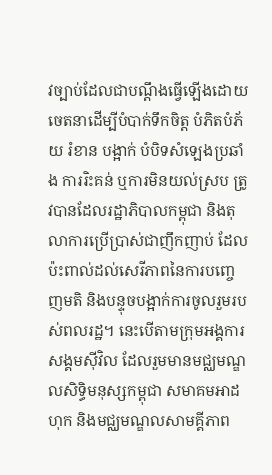វច្បាប់ដែលជាបណ្ដឹងធ្វើឡើងដោយចេតនាដើម្បីបំបាក់ទឹកចិត្ត បំភិតបំភ័យ រំខាន បង្អាក់ បំបិទសំឡេងប្រឆាំង ការរិះគន់ ឬការមិនយល់ស្រប ត្រូវបានដែលរដ្ឋាភិបាលកម្ពុជា និងតុលាការប្រើប្រាស់ជាញឹកញាប់ ដែលប៉ះពាល់ដល់សេរីភាពនៃការបញ្ចេញមតិ និងបន្ទុចបង្អាក់ការចូលរួមរបស់ពលរដ្ឋ។ នេះបើតាមក្រុមអង្គការសង្គមស៊ីវិល ដែលរួមមានមជ្ឈមណ្ឌលសិទ្ធិមនុស្សកម្ពុជា សមាគមអាដហុក និងមជ្ឈមណ្ឌលសាមគ្គីភាព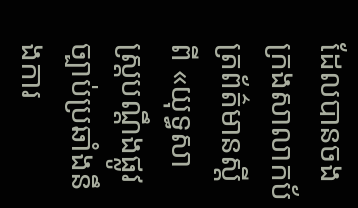ដែលបានចងក្រងសាលាកប័ត្រព័ត៌មានស្តីពី «យុទ្ធសាស្ត្របណ្ដឹងផ្លូវច្បាប់ប្រឆាំងនឹងការ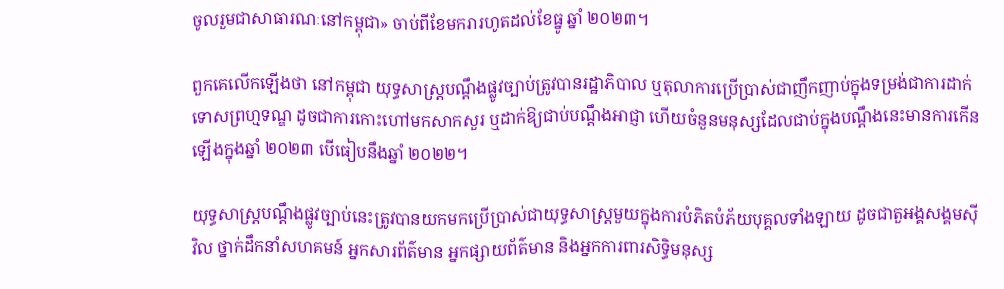ចូលរួមជាសាធារណៈនៅកម្ពុជា» ចាប់ពីខែមករារហូតដល់ខែធ្នូ ឆ្នាំ ២០២៣។

ពួកគេលើកឡើងថា នៅកម្ពុជា យុទ្ធសាស្ត្របណ្ដឹងផ្លូវច្បាប់ត្រូវបានរដ្ឋាភិបាល ឬតុលាការប្រើប្រាស់ជាញឹកញាប់ក្នុងទម្រង់ជាការដាក់ទោសព្រហ្មទណ្ឌ ដូចជាការកោះហៅមកសាកសួរ ឬដាក់ឱ្យជាប់បណ្តឹងអាជ្ញា ហើយចំនួនមនុស្សដែលជាប់ក្នុងបណ្តឹងនេះមានការកើនឡើងក្នុងឆ្នាំ ២០២៣ បើធៀបនឹងឆ្នាំ ២០២២។

យុទ្ធសាស្ត្របណ្ដឹងផ្លូវច្បាប់នេះត្រូវបានយកមកប្រើប្រាស់ជាយុទ្ធសាស្ត្រមួយក្នុងការបំភិតបំភ័យបុគ្គលទាំងឡាយ ដូចជាតួអង្គសង្គមស៊ីវិល ថ្នាក់ដឹកនាំសហគមន៍ អ្នកសារព័ត៌មាន អ្នកផ្សាយព័ត៌មាន និងអ្នកការពារសិទ្ធិមនុស្ស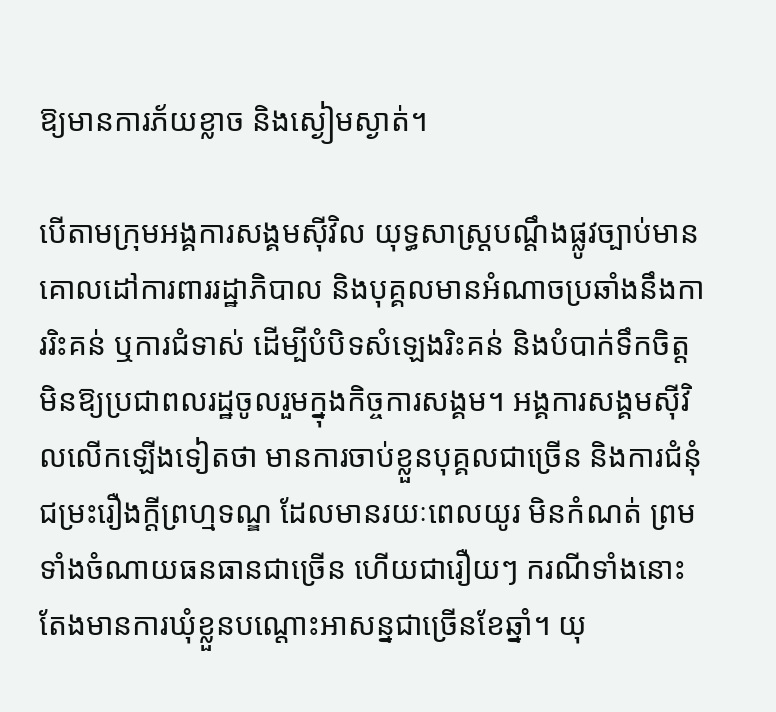ឱ្យមានការភ័យខ្លាច និងស្ងៀមស្ងាត់។

បើតាមក្រុមអង្គការសង្គមស៊ីវិល យុទ្ធសាស្ត្របណ្ដឹងផ្លូវច្បាប់មានគោលដៅការពាររដ្ឋាភិបាល និងបុគ្គលមានអំណាចប្រឆាំងនឹងការរិះគន់ ឬការជំទាស់ ដើម្បីបំបិទសំឡេងរិះគន់ និងបំបាក់ទឹកចិត្តមិនឱ្យប្រជាពលរដ្ឋចូលរួមក្នុងកិច្ចការសង្គម។ អង្គការសង្គមស៊ីវិលលើកឡើងទៀតថា មានការចាប់ខ្លួនបុគ្គលជាច្រើន និងការជំនុំជម្រះរឿងក្តីព្រហ្មទណ្ឌ ដែលមានរយៈពេលយូរ មិនកំណត់ ព្រមទាំងចំណាយធនធានជាច្រើន ហើយជារឿយៗ ករណីទាំងនោះតែងមានការឃុំខ្លួនបណ្តោះអាសន្នជាច្រើនខែឆ្នាំ។ យុ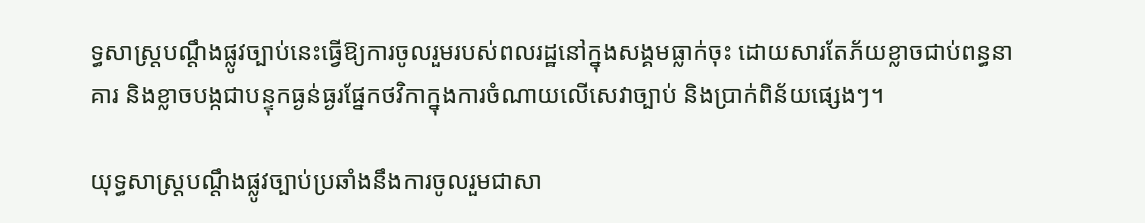ទ្ធសាស្ត្របណ្ដឹងផ្លូវច្បាប់នេះធ្វើឱ្យការចូលរួមរបស់ពលរដ្ឋនៅក្នុងសង្គមធ្លាក់ចុះ ដោយសារតែភ័យខ្លាចជាប់ពន្ធនាគារ និងខ្លាចបង្កជាបន្ទុកធ្ងន់ធ្ងរផ្នែកថវិកាក្នុងការចំណាយលើសេវាច្បាប់ និងប្រាក់ពិន័យផ្សេងៗ។

យុទ្ធសាស្ត្របណ្តឹងផ្លូវច្បាប់ប្រឆាំងនឹងការចូលរួមជាសា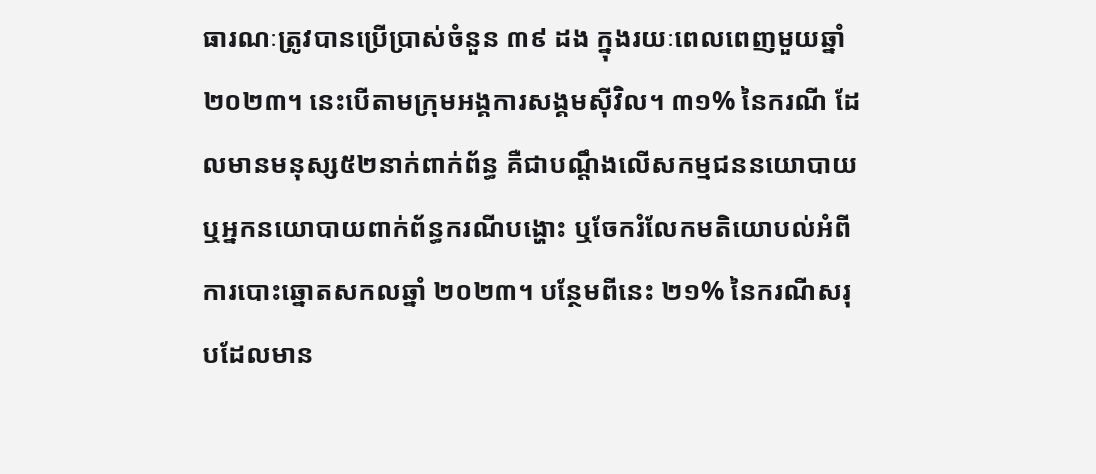ធារណៈត្រូវបានប្រើប្រាស់ចំនួន ៣៩ ដង ក្នុងរយៈពេលពេញមួយឆ្នាំ ២០២៣។ នេះបើតាមក្រុមអង្គការសង្គមស៊ីវិល។ ៣១% នៃករណី ដែលមានមនុស្ស៥២នាក់ពាក់ព័ន្ធ គឺជាបណ្ដឹងលើសកម្មជននយោបាយ ឬអ្នកនយោបាយពាក់ព័ន្ធករណីបង្ហោះ ឬចែករំលែកមតិយោបល់អំពីការបោះឆ្នោតសកលឆ្នាំ ២០២៣។ បន្ថែមពីនេះ ២១% នៃករណីសរុបដែលមាន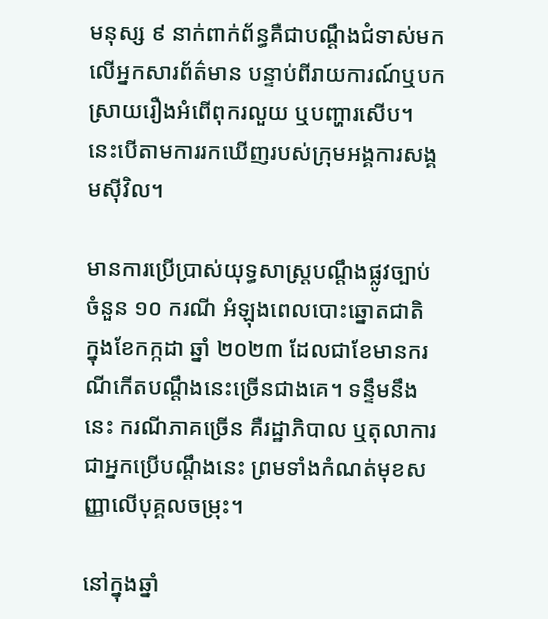មនុស្ស ៩ នាក់ពាក់ព័ន្ធគឺជាបណ្ដឹងជំទាស់មកលើអ្នកសារព័ត៌មាន បន្ទាប់ពីរាយការណ៍ឬបកស្រាយរឿងអំពើពុករលួយ ឬបញ្ហារសើប។ នេះបើតាមការរកឃើញរបស់ក្រុមអង្គការសង្គមស៊ីវិល។

មានការប្រើប្រាស់យុទ្ធសាស្ត្របណ្ដឹងផ្លូវច្បាប់ចំនួន ១០ ករណី អំឡុងពេលបោះឆ្នោតជាតិ ក្នុងខែកក្កដា ឆ្នាំ ២០២៣ ដែលជាខែមានករណីកើតបណ្តឹងនេះច្រើនជាងគេ។ ទន្ទឹមនឹងនេះ ករណីភាគច្រើន គឺរដ្ឋាភិបាល ឬតុលាការជាអ្នកប្រើបណ្ដឹងនេះ ព្រមទាំងកំណត់មុខសញ្ញាលើបុគ្គលចម្រុះ។

នៅក្នុងឆ្នាំ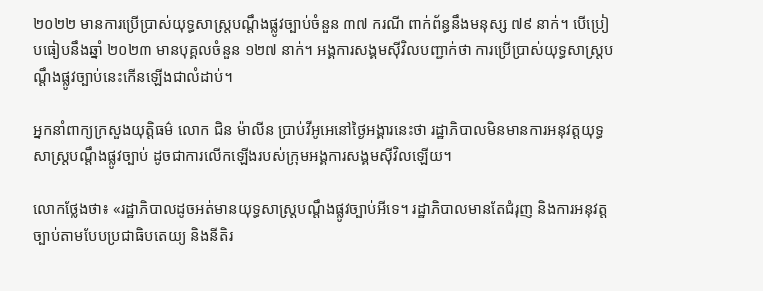២០២២ មានការប្រើប្រាស់យុទ្ធសាស្ត្របណ្ដឹងផ្លូវច្បាប់ចំនួន ៣៧ ករណី ពាក់ព័ន្ធនឹងមនុស្ស ៧៩ នាក់។ បើប្រៀបធៀបនឹងឆ្នាំ ២០២៣ មានបុគ្គលចំនួន ១២៧ នាក់។ អង្គការសង្គមស៊ីវិលបញ្ជាក់ថា ការប្រើប្រាស់យុទ្ធសាស្ត្របណ្ដឹងផ្លូវច្បាប់នេះកើនឡើងជាលំដាប់។

អ្នកនាំពាក្យក្រសួងយុត្តិធម៌ លោក ជិន ម៉ាលីន ប្រាប់វីអូអេនៅថ្ងៃអង្គារនេះថា រដ្ឋាភិបាលមិនមានការអនុវត្តយុទ្ធសាស្រ្តបណ្តឹងផ្លូវច្បាប់ ដូចជាការលើកឡើងរបស់ក្រុមអង្គការសង្គមស៊ីវិលឡើយ។

លោកថ្លែងថា៖ «រដ្ឋាភិបាលដូចអត់មានយុទ្ធសាស្រ្តបណ្តឹងផ្លូវច្បាប់អីទេ។ រដ្ឋាភិបាលមានតែជំរុញ និងការអនុវត្តច្បាប់តាមបែបប្រជាធិបតេយ្យ និងនីតិរ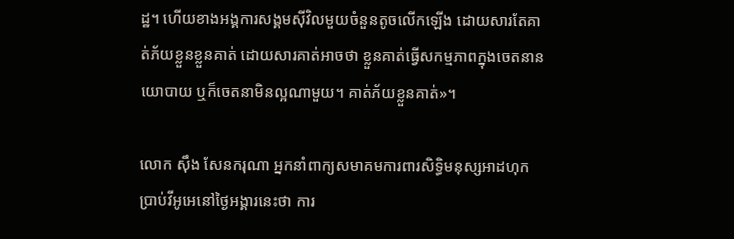ដ្ឋ។ ហើយខាងអង្គការសង្គមស៊ីវិលមួយចំនួនតូចលើកឡើង ដោយសារតែគាត់ភ័យខ្លួនខ្លួនគាត់ ដោយសារគាត់អាចថា ខ្លួនគាត់ធ្វើសកម្មភាពក្នុងចេតនានយោបាយ ឬក៏ចេតនាមិនល្អណាមួយ។ គាត់ភ័យខ្លួនគាត់»។

លោក ស៊ឹង សែនករុណា អ្នកនាំពាក្យសមាគមការពារសិទ្ធិមនុស្សអាដហុក ប្រាប់វីអូអេនៅថ្ងៃអង្គារនេះថា ការ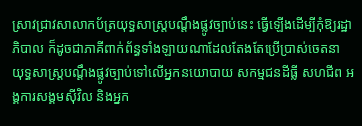ស្រាវជ្រាវសាលាកប័ត្រយុទ្ធសាស្រ្តបណ្តឹងផ្លូវច្បាប់នេះ ធ្វើឡើងដើម្បីកុំឱ្យរដ្ឋាភិបាល ក៏ដូចជាភាគីពាក់ព័ន្ធទាំងឡាយណាដែលតែងតែប្រើប្រាស់ចេតនា យុទ្ធសាស្រ្តបណ្តឹងផ្លូវច្បាប់ទៅលើអ្នកនយោបាយ សកម្មជនដីធ្លី សហជីព អង្គការសង្គមស៊ីវិល និងអ្នក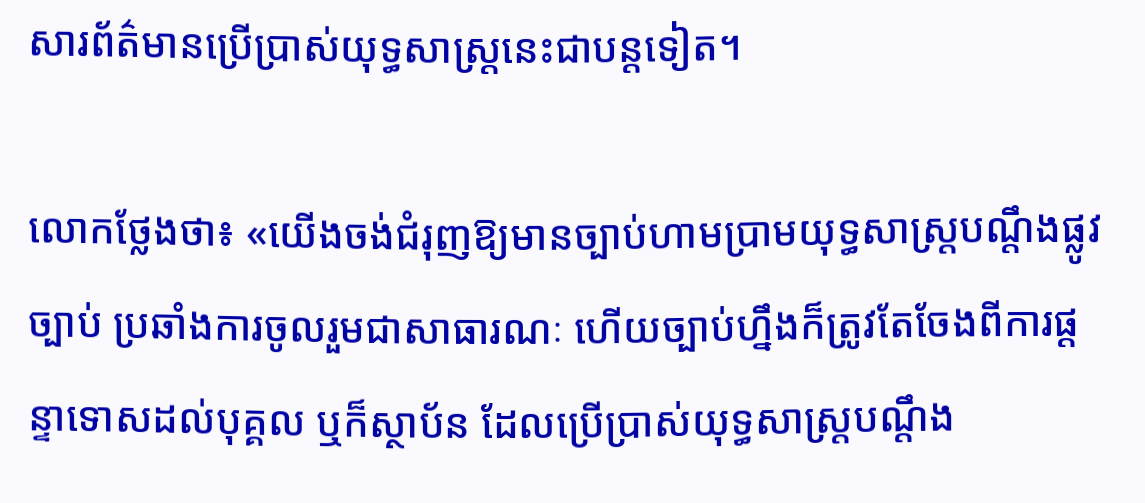សារព័ត៌មានប្រើប្រាស់យុទ្ធសាស្រ្តនេះជាបន្តទៀត។

លោកថ្លែងថា៖ «យើងចង់ជំរុញឱ្យមានច្បាប់ហាមប្រាមយុទ្ធសាស្រ្តបណ្តឹងផ្លូវច្បាប់ ប្រឆាំងការចូលរួមជាសាធារណៈ ហើយច្បាប់ហ្នឹងក៏ត្រូវតែចែងពីការផ្តន្ទាទោសដល់បុគ្គល ឬក៏ស្ថាប័ន ដែលប្រើប្រាស់យុទ្ធសាស្រ្តបណ្តឹង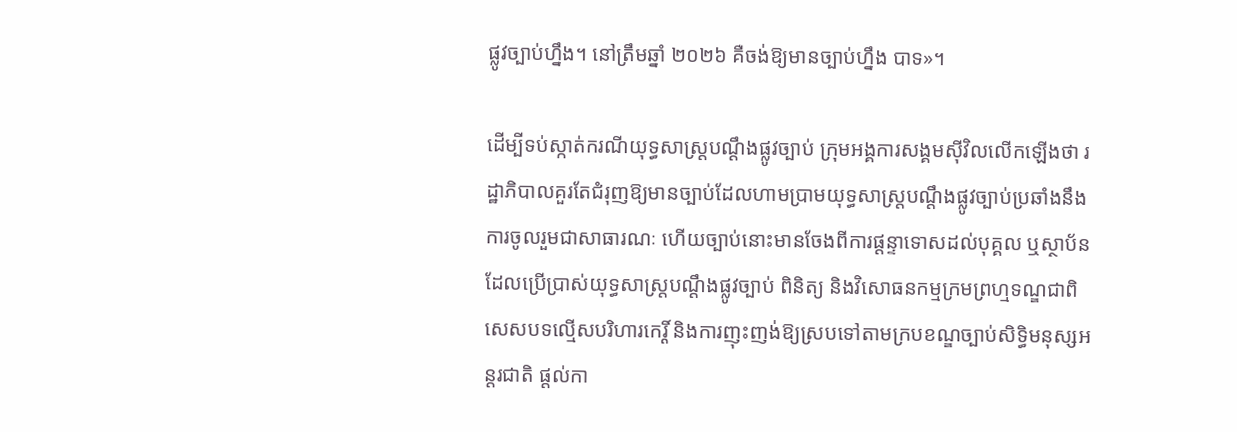ផ្លូវច្បាប់ហ្នឹង។ នៅត្រឹមឆ្នាំ ២០២៦ គឺចង់ឱ្យមានច្បាប់ហ្នឹង បាទ»។

ដើម្បីទប់ស្កាត់ករណីយុទ្ធសាស្ត្របណ្ដឹងផ្លូវច្បាប់ ក្រុមអង្គការសង្គមស៊ីវិលលើកឡើងថា រដ្ឋាភិបាលគួរតែជំរុញឱ្យមានច្បាប់ដែលហាមប្រាមយុទ្ធសាស្ត្របណ្ដឹងផ្លូវច្បាប់ប្រឆាំងនឹងការចូលរួមជាសាធារណៈ ហើយច្បាប់នោះមានចែងពីការផ្តន្ទាទោសដល់បុគ្គល ឬស្ថាប័នដែលប្រើប្រាស់យុទ្ធសាស្ត្របណ្ដឹងផ្លូវច្បាប់ ពិនិត្យ និងវិសោធនកម្មក្រមព្រហ្មទណ្ឌជាពិសេសបទល្មើសបរិហារកេរ្តិ៍ និងការញុះញង់ឱ្យស្របទៅតាមក្របខណ្ឌច្បាប់សិទ្ធិមនុស្សអន្តរជាតិ ផ្តល់កា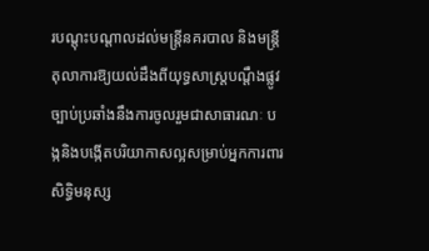របណ្តុះបណ្ដាលដល់មន្ត្រីនគរបាល និងមន្ត្រីតុលាការឱ្យយល់ដឹងពីយុទ្ធសាស្ត្របណ្ដឹងផ្លូវច្បាប់ប្រឆាំងនឹងការចូលរួមជាសាធារណៈ បង្កនិងបង្កើតបរិយាកាសល្អសម្រាប់អ្នកការពារសិទ្ធិមនុស្ស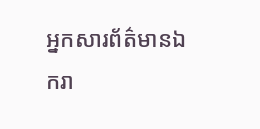អ្នកសារព័ត៌មានឯករា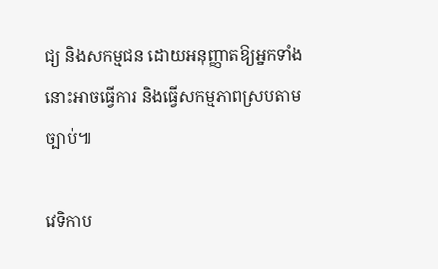ជ្យ និងសកម្មជន ដោយអនុញ្ញាតឱ្យអ្នកទាំងនោះអាចធ្វើការ និងធ្វើសកម្មភាពស្របតាមច្បាប់៕

វេទិកាប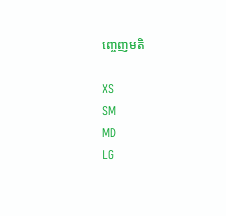ញ្ចេញមតិ

XS
SM
MD
LG